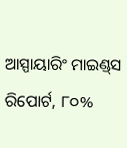ଆସ୍ପାୟାରିଂ ମାଇଣ୍ଡ୍‌ସ ରିପୋର୍ଟ, ୮୦%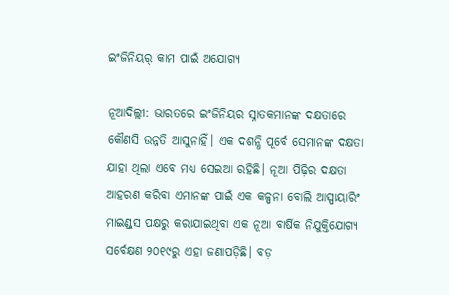ଇଂଜିନିୟର୍ କାମ ପାଇଁ ଅଯୋଗ୍ୟ

ନୂଆଦିଲ୍ଲୀ: ଭାରତରେ ଇଂଜିନିୟର ସ୍ନାତକମାନଙ୍କ ଦକ୍ଷତାରେ କୌଣସି ଉନ୍ନତି ଆସୁନାହିଁ। ଏକ ଦଶନ୍ଧି ପୂର୍ବେ ସେମାନଙ୍କ ଦକ୍ଷତା ଯାହା ଥିଲା ଏବେ ମଧ୍ୟ ସେଇଆ ରହିଛି। ନୂଆ ପିଢ଼ିର ଦକ୍ଷତା ଆହରଣ କରିବା ଏମାନଙ୍କ ପାଇଁ ଏକ କଳ୍ପନା ବୋଲି ଆସ୍ପାୟାରିଂ ମାଇଣ୍ଡ୍‌ସ ପକ୍ଷରୁ କରାଯାଇଥିବା ଏକ ନୂଆ ବାର୍ଷିକ ନିଯୁକ୍ତିଯୋଗ୍ୟ ସର୍ବେକ୍ଷଣ ୨୦୧୯ରୁ ଏହା ଜଣାପଡ଼ିଛି। ବଡ଼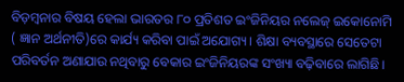ବିଡ଼ମ୍ବନାର ବିଷୟ ହେଲା ଭାରତର ୮୦ ପ୍ରତିଶତ ଇଂଜିନିୟର ନଲେଜ୍ ଇକୋନୋମି ( ଜ୍ଞାନ ଅର୍ଥନୀତି)ରେ କାର୍ଯ୍ୟ କରିବା ପାଇଁ ଅଯୋଗ୍ୟ। ଶିକ୍ଷା ବ୍ୟବସ୍ଥାରେ ସେତେଟା ପରିବର୍ତନ ଅଣାଯାଉ ନଥିବାରୁ ବେକାର ଇଂଜିନିୟରଙ୍କ ସଂଖ୍ୟା ବଢ଼ିବାରେ ଲାଗିଛି।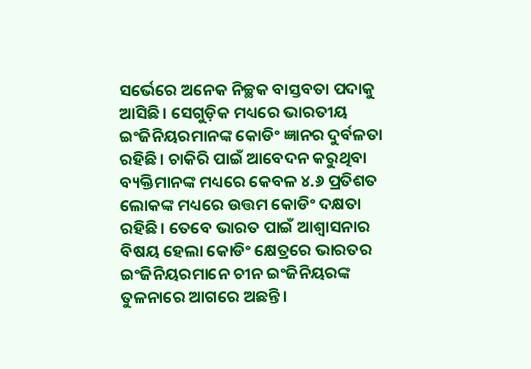ସର୍ଭେରେ ଅନେକ ନିଚ୍ଛକ ବାସ୍ତବତା ପଦାକୁ ଆସିଛି। ସେଗୁଡ଼ିକ ମଧ୍ୟରେ ଭାରତୀୟ ଇଂଜିନିୟରମାନଙ୍କ କୋଡିଂ ଜ୍ଞାନର ଦୁର୍ବଳତା ରହିଛି। ଚାକିରି ପାଇଁ ଆବେଦନ କରୁଥିବା ବ୍ୟକ୍ତିମାନଙ୍କ ମଧ୍ୟରେ କେବଳ ୪.୬ ପ୍ରତିଶତ ଲୋକଙ୍କ ମଧ୍ୟରେ ଉତ୍ତମ କୋଡିଂ ଦକ୍ଷତା ରହିଛି। ତେବେ ଭାରତ ପାଇଁ ଆଶ୍ବାସନାର ବିଷୟ ହେଲା କୋଡିଂ କ୍ଷେତ୍ରରେ ଭାରତର ଇଂଜିନିୟରମାନେ ଚୀନ ଇଂଜିନିୟରଙ୍କ ତୁଳନାରେ ଆଗରେ ଅଛନ୍ତି।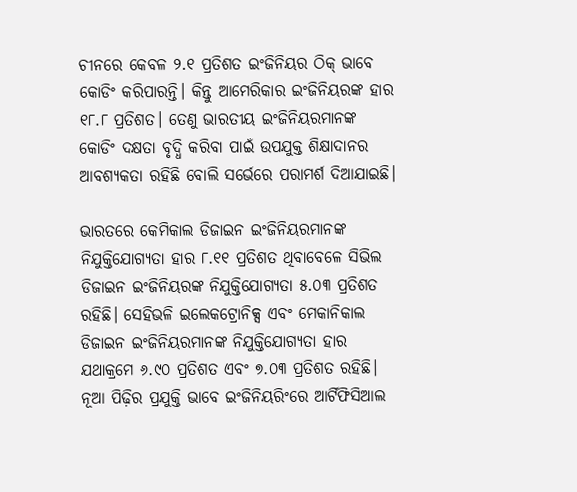ଚୀନରେ କେବଳ ୨.୧ ପ୍ରତିଶତ ଇଂଜିନିୟର ଠିକ୍ ଭାବେ କୋଡିଂ କରିପାରନ୍ତି। କିନ୍ତୁ ଆମେରିକାର ଇଂଜିନିୟରଙ୍କ ହାର ୧୮.୮ ପ୍ରତିଶତ। ତେଣୁ ଭାରତୀୟ ଇଂଜିନିୟରମାନଙ୍କ କୋଡିଂ ଦକ୍ଷତା ବୃଦ୍ଧି କରିବା ପାଇଁ ଉପଯୁକ୍ତ ଶିକ୍ଷାଦାନର ଆବଶ୍ୟକତା ରହିଛି ବୋଲି ସର୍ଭେରେ ପରାମର୍ଶ ଦିଆଯାଇଛି।

ଭାରତରେ କେମିକାଲ ଡିଜାଇନ ଇଂଜିନିୟରମାନଙ୍କ ନିଯୁକ୍ତିଯୋଗ୍ୟତା ହାର ୮.୧୧ ପ୍ରତିଶତ ଥିବାବେଳେ ସିଭିଲ ଡିଜାଇନ ଇଂଜିନିୟରଙ୍କ ନିଯୁକ୍ତିଯୋଗ୍ୟତା ୫.୦୩ ପ୍ରତିଶତ ରହିଛି। ସେହିଭଳି ଇଲେକଟ୍ରୋନିକ୍ସ ଏବଂ ମେକାନିକାଲ ଡିଜାଇନ ଇଂଜିନିୟରମାନଙ୍କ ନିଯୁକ୍ତିଯୋଗ୍ୟତା ହାର ଯଥାକ୍ରମେ ୬.୯୦ ପ୍ରତିଶତ ଏବଂ ୭.୦୩ ପ୍ରତିଶତ ରହିଛି। ନୂଆ ପିଢ଼ିର ପ୍ରଯୁକ୍ତି ଭାବେ ଇଂଜିନିୟରିଂରେ ଆର୍ଟିଫିସିଆଲ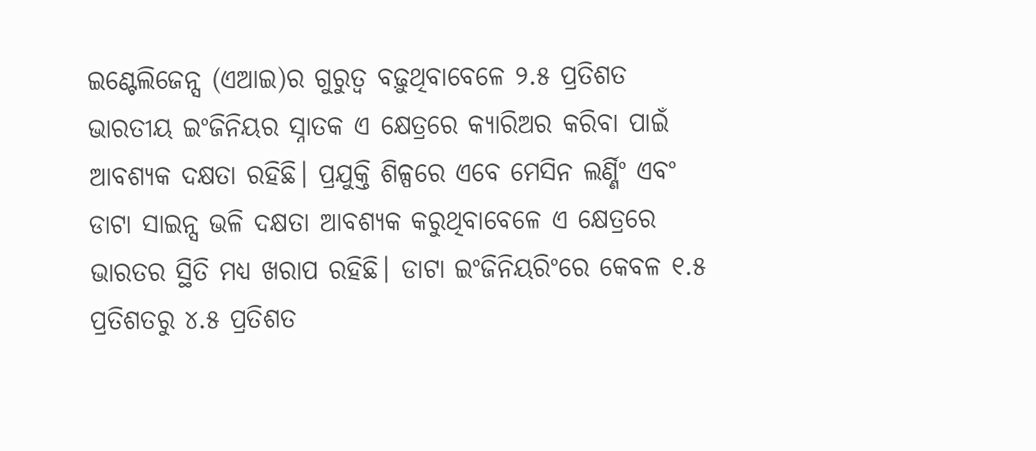ଇଣ୍ଟେଲିଜେନ୍ସ (ଏଆଇ)ର ଗୁରୁତ୍ବ ବଢ଼ୁଥିବାବେଳେ ୨.୫ ପ୍ରତିଶତ ଭାରତୀୟ ଇଂଜିନିୟର ସ୍ନାତକ ଏ କ୍ଷେତ୍ରରେ କ୍ୟାରିଅର କରିବା ପାଇଁ ଆବଶ୍ୟକ ଦକ୍ଷତା ରହିଛି। ପ୍ରଯୁକ୍ତି ଶିଳ୍ପରେ ଏବେ ମେସିନ ଲର୍ଣ୍ଣିଂ ଏବଂ ଡାଟା ସାଇନ୍ସ ଭଳି ଦକ୍ଷତା ଆବଶ୍ୟକ କରୁଥିବାବେଳେ ଏ କ୍ଷେତ୍ରରେ ଭାରତର ସ୍ଥିତି ମଧ୍ୟ ଖରାପ ରହିଛି। ଡାଟା ଇଂଜିନିୟରିଂରେ କେବଳ ୧.୫ ପ୍ରତିଶତରୁ ୪.୫ ପ୍ରତିଶତ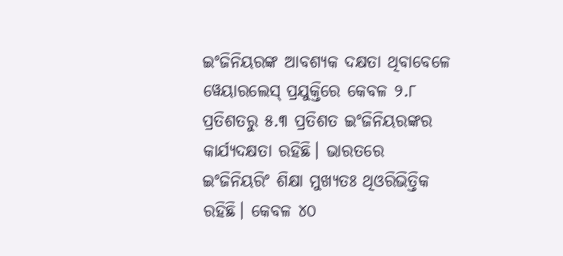ଇଂଜିନିୟରଙ୍କ ଆବଶ୍ୟକ ଦକ୍ଷତା ଥିବାବେଳେ ୱେୟାରଲେସ୍ ପ୍ରଯୁକ୍ତିରେ କେବଳ ୨.୮ ପ୍ରତିଶତରୁ ୫.୩ ପ୍ରତିଶତ ଇଂଜିନିୟରଙ୍କର କାର୍ଯ୍ୟଦକ୍ଷତା ରହିଛି। ଭାରତରେ ଇଂଜିନିୟରିଂ ଶିକ୍ଷା ମୁଖ୍ୟତଃ ଥିଓରିଭିତ୍ତିକ ରହିଛି। କେବଳ ୪୦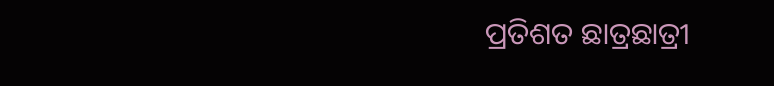ପ୍ରତିଶତ ଛାତ୍ରଛାତ୍ରୀ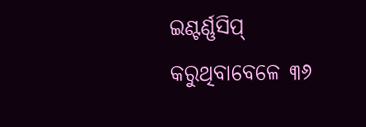ଇଣ୍ଟର୍ଣ୍ଣସିପ୍ କରୁଥିବାବେଳେ ‌୩୬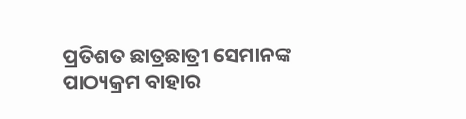ପ୍ରତିଶତ ଛାତ୍ରଛାତ୍ରୀ ସେମାନଙ୍କ ପାଠ୍ୟକ୍ରମ ବାହାର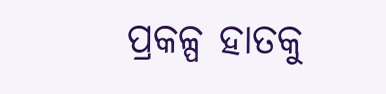ପ୍ରକଳ୍ପ ହାତକୁ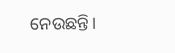ନେଉଛନ୍ତି।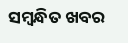ସମ୍ବନ୍ଧିତ ଖବର